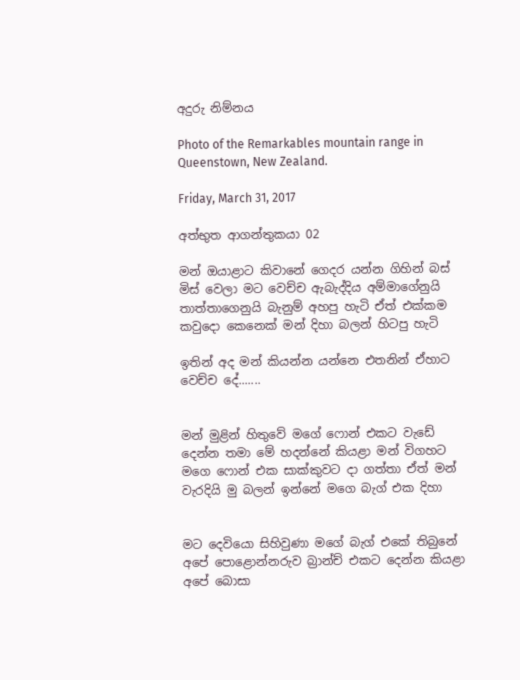අදුරු නිම්නය

Photo of the Remarkables mountain range in Queenstown, New Zealand.

Friday, March 31, 2017

අත්භුත ආගන්තුකයා 02

මන් ඔයාළාට කිවානේ ගෙදර යන්න ගිහින් බස් මිස් වෙලා මට වෙච්ච ඇබැද්දිය අම්මාගේනුයි තාත්තාගෙනුයි බැනුම් අහපු හැටි ඒත් එක්කම කවුදො කෙනෙක් මන් දිහා බලන් හිටපු හැටි

ඉතින් අද මන් කියන්න යන්නෙ එතනින් ඒහාට වෙච්ච දේ.......


මන් මුළින් හිතුවේ මගේ ෆොන් එකට වැඩේ දෙන්න තමා මේ හදන්නේ කියළා මන් විගහට මගෙ ෆොන් එක සාක්කුවට දා ගත්තා ඒත් මන් වැරදියි මු බලන් ඉන්නේ මගෙ බැග් එක දිහා


මට දෙවියො සිහිවුණා මගේ බැග් එකේ තිබුනේ අපේ පොළොන්නරුව බ්‍රාන්ච් එකට දෙන්න කියළා අපේ බොසා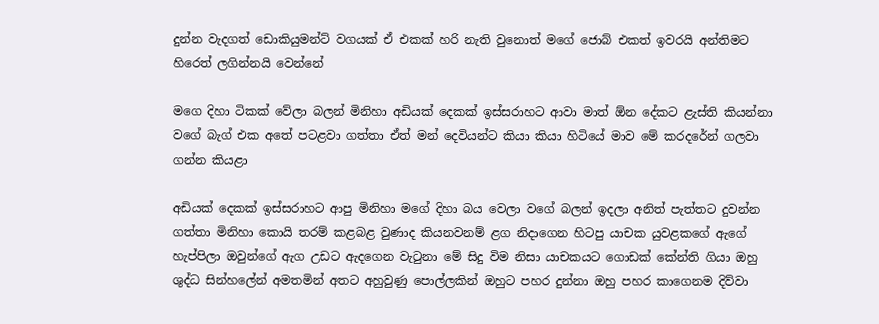දුන්න වැදගත් ඩොකියුමන්ට් වගයක් ඒ එකක් හරි නැති වුනොත් මගේ ජොබ් එකත් ඉවරයි අන්තිමට හිරෙත් ලගින්නයි වෙන්නේ

මගෙ දිහා ටිකක් වේලා බලන් මිනිහා අඩියක් දෙකක් ඉස්සරාහට ආවා මාත් ඕන දේකට ළැස්ති කියන්නා වගේ බැග් එක අතේ පටළවා ගත්තා ඒත් මන් දෙවියන්ට කියා කියා හිටියේ මාව මේ කරදරේන් ගලවා ගන්න කියළා

අඩියක් දෙකක් ඉස්සරාහට ආපු මිනිහා මගේ දිහා බය වෙලා වගේ බලන් ඉදලා අනිත් පැත්තට දුවන්න ගත්තා මිනිහා කොයි තරම් කළබළ වුණාද කියනවනම් ළග නිදාගෙන හිටපු යාචක යුවළකගේ ඇගේ හැප්පිලා ඔවුන්ගේ ඇග උඩට ඇදගෙන වැටුනා මේ සිදු විම නිසා යාචකයට ගොඩක් කේන්ති ගියා ඔහු ශුද්ධ සින්හලේන් අමතමින් අතට අහුවුණු පොල්ලකින් ඔහුට පහර දුන්නා ඔහු පහර කාගෙනම දිව්වා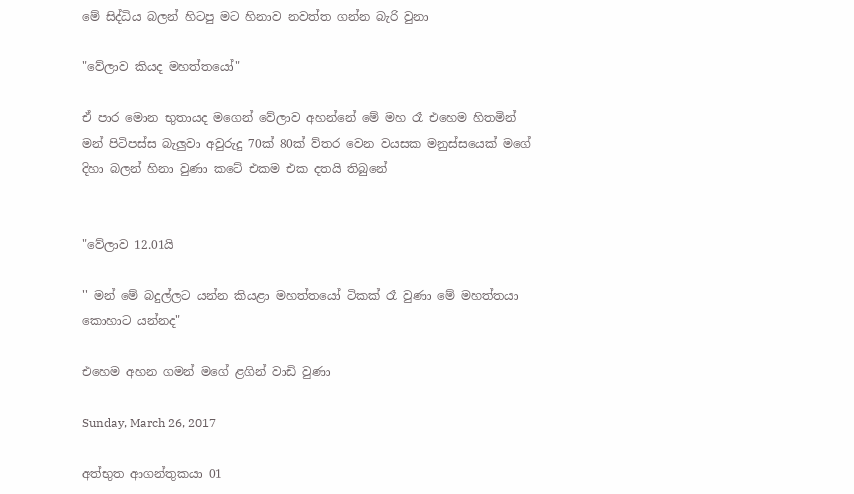මේ සිද්ධිය බලන් හිටපු මට හිනාව නවත්ත ගන්න බැරි වුනා

"වේලාව කියද මහත්තයෝ"

ඒ පාර මොන භුතායද මගෙන් වේලාව අහන්නේ මේ මහ රෑ එහෙම හිතමින් මන් පිටිපස්ස බැලුවා අවුරුදු 70ක් 80ක් ව්තර වෙන වයසක මනුස්සයෙක් මගේ දිහා බලන් හිනා වුණා කටේ එකම එක දතයි තිබුනේ


"වේලාව 12.01යි

'' මන් මේ බදුල්ලට යන්න කියළා මහත්තයෝ ටිකක් රෑ වුණා මේ මහත්තයා කොහාට යන්නද"

එහෙම අහන ගමන් මගේ ළගින් වාඩි වුණා

Sunday, March 26, 2017

අත්භුත ආගන්තුකයා 01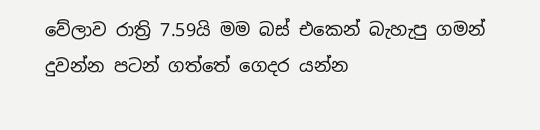වේලාව රාත්‍රි 7.59යි මම බස් එකෙන් බැහැපු ගමන් දුවන්න පටන් ගත්තේ ගෙදර යන්න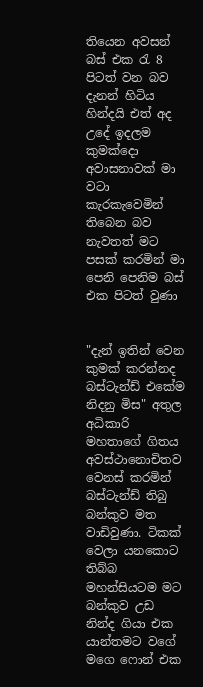තියෙන අවසන් බස් එක රැ 8 පිටත් වන බව දැනන් හිටිය හින්දයි එත් අද උදේ ඉදලම කුමක්දො අවාසනාවක් මා වටා කැරකැවෙමින් තිබෙන බව නැවතත් මට පසක් කරමින් මා පෙනි පෙනිම බස් එක පිටත් වුණා


"දැන් ඉතින් වෙන කුමක් කරන්නද බස්ටැන්ඩ් එකේම නිදනු මිස" අතුල අධිකාරි මහතාගේ ගිතය අවස්ථානොචිතව වෙනස් කරමින් බස්ටැන්ඩ් තිබු බන්කුව මත වාඩිවුණා. ටිකක් වෙලා යනකොට තිබ්බ මහන්සියටම මට බන්කුව උඩ නින්ද ගියා එක යාන්තමට වගේ මගෙ ෆොන් එක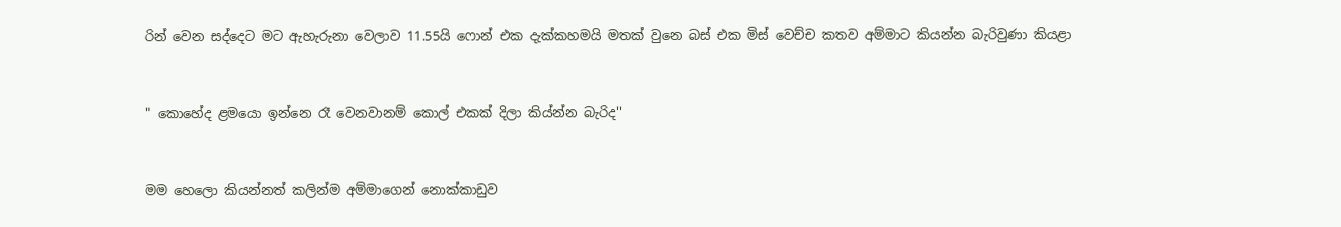රින් වෙන සද්දෙට මට ඇහැරුනා වෙලාව 11.55යි ෆොන් එක දැක්කහමයි මතක් වුනෙ බස් එක මිස් වෙච්ච කතව අම්මාට කියන්න බැරිවුණා කියළා


" කොහේද ළමයො ඉන්නෙ රෑ වෙනවානම් කොල් එකක් දිලා කිය්න්න බැරිද''


මම හෙලො කියන්නත් කලින්ම අම්මාගෙන් නොක්කාඩුව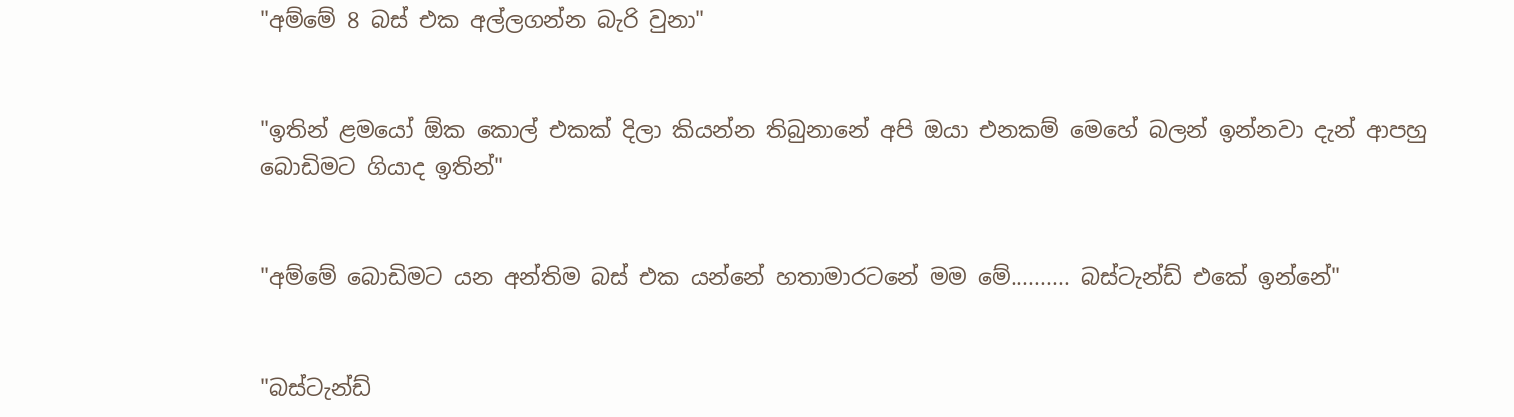"අම්මේ 8 බස් එක අල්ලගන්න බැරි වුනා"


"ඉතින් ළමයෝ ඕක කොල් එකක් දිලා කියන්න තිබුනානේ අපි ඔයා එනකම් මෙහේ බලන් ඉන්නවා දැන් ආපහු බොඩිමට ගියාද ඉතින්"


"අම්මේ බොඩිමට යන අන්තිම බස් එක යන්නේ හතාමාරටනේ මම මේ.......... බස්ටැන්ඩ් එකේ ඉන්නේ"


"බස්ටැන්ඩ්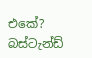එකේ? බස්ටැන්ඩ්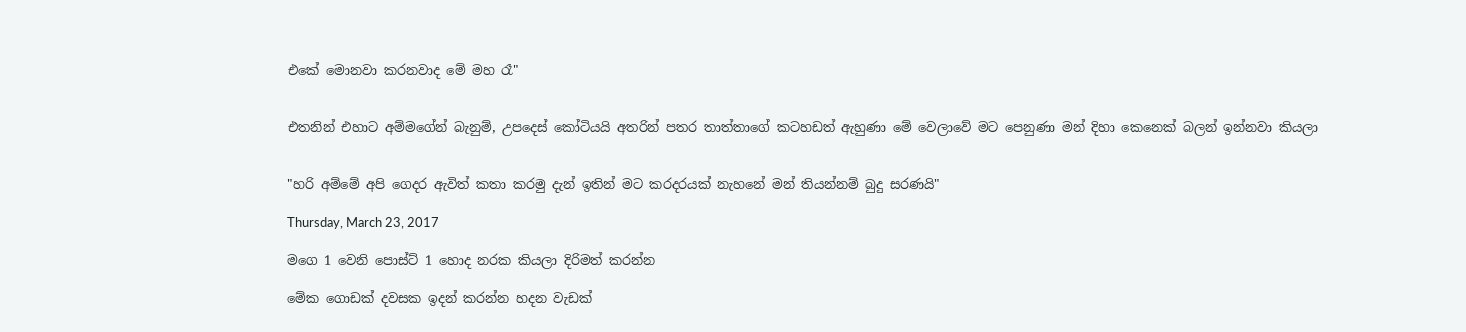එකේ මොනවා කරනවාද මේ මහ රෑ"


එතනින් එහාට අම්මගේන් බැනුම්, උපදෙස් කෝටියයි අතරින් පතර තාත්තාගේ කටහඩත් ඇහුණා මේ වෙලාවේ මට පෙනුණා මන් දිහා කෙනෙක් බලන් ඉන්නවා කියලා


"හරි අම්මේ අපි ගෙදර ඇවිත් කතා කරමු දැන් ඉතින් මට කරදරයක් නැහනේ මන් තියන්නම් බුදු සරණයි"

Thursday, March 23, 2017

මගෙ 1 වෙනි පොස්ට් 1 හොද නරක කියලා දිරිමත් කරන්න

මේක ගොඩක් දවසක ඉදන් කරන්න හදන වැඩක්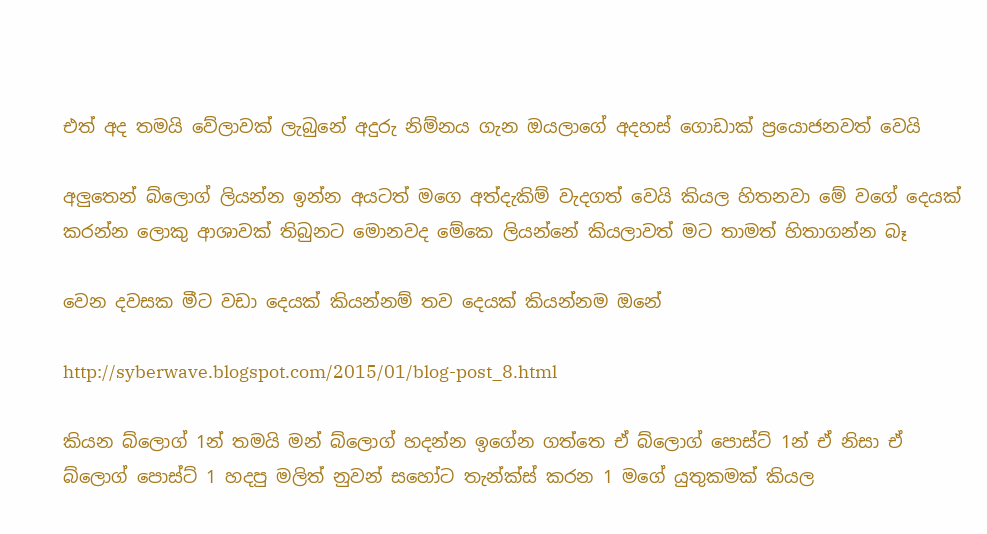එත් අද තමයි වේලාවක් ලැබුනේ අදුරු නිම්නය ගැන ඔයලාගේ අදහස් ගොඩාක් ප්‍රයොජනවත් වෙයි

අලුතෙන් බ්ලොග් ලියන්න ඉන්න අයටත් මගෙ අත්දැකිම් වැදගත් වෙයි කියල හිතනවා මේ වගේ දෙයක් කරන්න ලොකු ආශාවක් තිබුනට මොනවද මේකෙ ලියන්නේ කියලාවත් මට තාමත් හිතාගන්න බෑ

වෙන දවසක මීට වඩා දෙයක් කියන්නම් තව දෙයක් කියන්නම ඔනේ

http://syberwave.blogspot.com/2015/01/blog-post_8.html

කියන බ්ලොග් 1න් තමයි මන් බ්ලොග් හදන්න ඉගේන ගත්තෙ ඒ බ්ලොග් පොස්ට් 1න් ඒ නිසා ඒ බ්ලොග් පොස්ට් 1 හදපු මලිත් නුවන් සහෝට තැන්ක්ස් කරන 1 මගේ යුතුකමක් කියල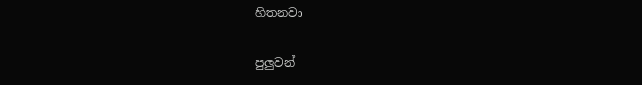හිතනවා

පුලුවන්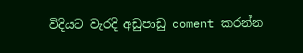විදියට වැරදි අඩුපාඩු coment කරන්න